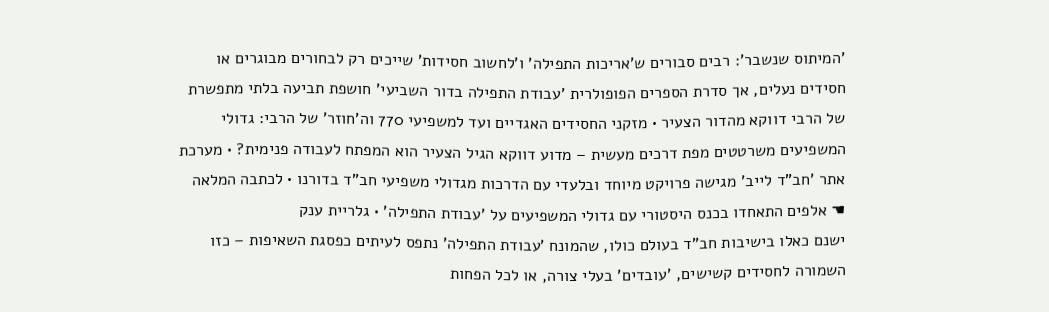'המיתוס שנשבר': רבים סבורים ש'אריכות התפילה' ו'לחשוב חסידות' שייכים רק לבחורים מבוגרים או חסידים נעלים, אך סדרת הספרים הפופולרית 'עבודת התפילה בדור השביעי' חושפת תביעה בלתי מתפשרת של הרבי דווקא מהדור הצעיר • מזקני החסידים האגדיים ועד למשפיעי 770 וה'חוזר' של הרבי: גדולי המשפיעים משרטטים מפת דרכים מעשית – מדוע דווקא הגיל הצעיר הוא המפתח לעבודה פנימית? • מערכת אתר 'חב"ד לייב' מגישה פרויקט מיוחד ובלעדי עם הדרכות מגדולי משפיעי חב"ד בדורנו • לכתבה המלאה
☚ אלפים התאחדו בכנס היסטורי עם גדולי המשפיעים על 'עבודת התפילה' • גלריית ענק
ישנם כאלו בישיבות חב"ד בעולם כולו, שהמונח 'עבודת התפילה' נתפס לעיתים כפסגת השאיפות – כזו השמורה לחסידים קשישים, 'עובדים' בעלי צורה, או לכל הפחות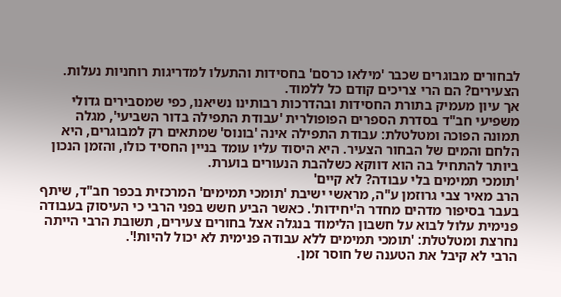לבחורים מבוגרים שכבר 'מילאו כרסם' בחסידות והתעלו למדריגות רוחניות נעלות. הצעירים? הם הרי צריכים קודם כל ללמוד.
אך עיון מעמיק בתורת החסידות ובהדרכות רבותינו נשיאנו, כפי שמסבירים גדולי משפיעי חב"ד בסדרת הספרים הפופולרית 'עבודת התפילה בדור השביעי', מגלה תמונה הפוכה ומטלטלת: עבודת התפילה אינה 'בונוס' שמתאים רק למבוגרים, היא הלחם והמים של הבחור הצעיר. היא היסוד עליו עומד בניין החסיד כולו, והזמן הנכון ביותר להתחיל בה הוא דווקא כשלהבת הנעורים בוערת.
'תומכי תמימים בלי עבודה? לא קיים'
הרב מאיר צבי גרוזמן ע"ה, מראשי ישיבת 'תומכי תמימים' המרכזית בכפר חב"ד, שיתף בעבר בסיפור מדהים מחדר ה'יחידות'. כאשר הביע חשש בפני הרבי כי העיסוק בעבודה פנימית עלול לבוא על חשבון הלימוד בנגלה אצל בחורים צעירים, תשובת הרבי הייתה נחרצת ומטלטלת: 'תומכי תמימים ללא עבודה פנימית לא יכול להיות!'.
הרבי לא קיבל את הטענה של חוסר זמן.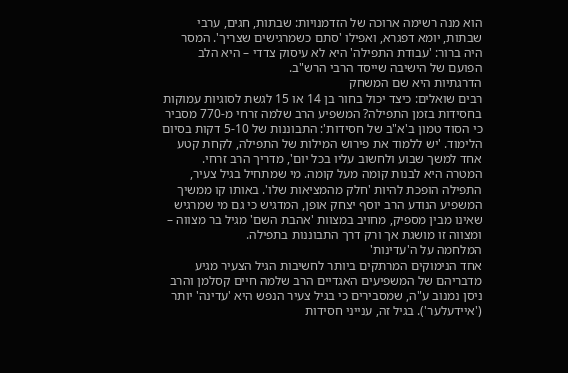הוא מנה רשימה ארוכה של הזדמנויות: שבתות, חגים, ערבי שבתות, יומא דפגרא, ואפילו 'סתם כשמרגישים שצריך'. המסר היה ברור: 'עבודת התפילה' היא לא עיסוק צדדי – היא הלב הפועם של הישיבה שייסד הרבי הרש"ב.
הדרגתיות היא שם המשחק
רבים שואלים: כיצד יכול בחור בן 14 או 15 לגשת לסוגיות עמוקות בחסידות בזמן התפילה? המשפיע הרב שלמה זרחי מ-770 מסביר כי הסוד טמון ב'א"ב של חסידות': התבוננות של 5-10 דקות בסיום הלימוד. 'יש ללמוד את פירוש המילות של התפילה, לקחת קטע אחד למשך שבוע ולחשוב עליו בכל יום', מדריך הרב זרחי.
המטרה היא לבנות קומה מעל קומה. מי שמתחיל בגיל צעיר, התפילה הופכת להיות 'חלק מהמציאות שלו'. באותו קו ממשיך המשפיע הנודע הרב יוסף יצחק אופן, המדגיש כי גם מי שמרגיש שאינו מבין מספיק, מחויב במצוות 'אהבת השם' מגיל בר מצווה – ומצווה זו מושגת אך ורק דרך התבוננות בתפילה.
המלחמה על ה'עדינות'
אחד הנימוקים המרתקים ביותר לחשיבות הגיל הצעיר מגיע מדבריהם של המשפיעים האגדיים הרב שלמה חיים קסלמן והרב ניסן נמנוב ע"ה, שמסבירים כי בגיל צעיר הנפש היא 'עדינה' יותר ('איידעלער'). בגיל זה, ענייני חסידות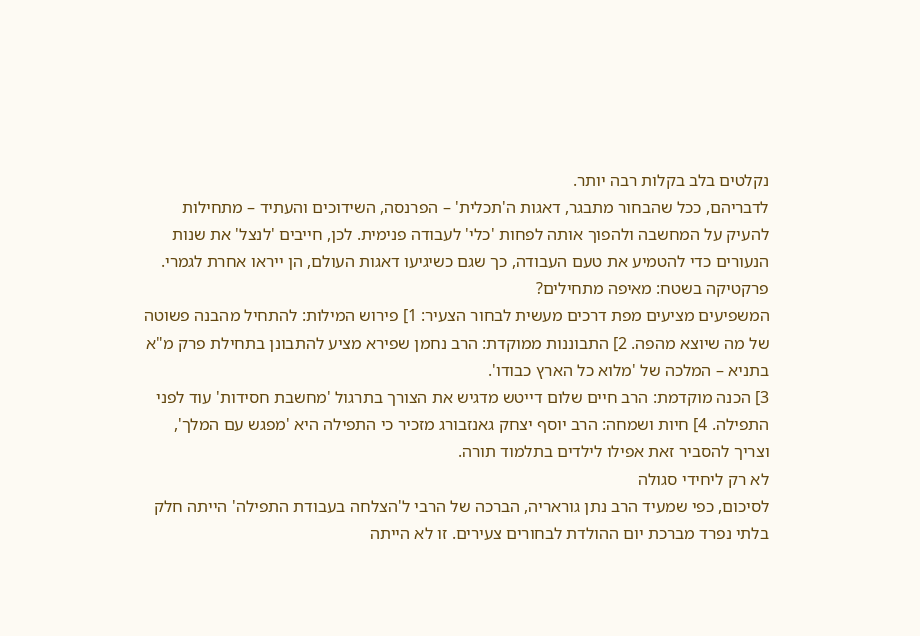נקלטים בלב בקלות רבה יותר.
לדבריהם, ככל שהבחור מתבגר, דאגות ה'תכלית' – הפרנסה, השידוכים והעתיד – מתחילות להעיק על המחשבה ולהפוך אותה לפחות 'כלי' לעבודה פנימית. לכן, חייבים 'לנצל' את שנות הנעורים כדי להטמיע את טעם העבודה, כך שגם כשיגיעו דאגות העולם, הן ייראו אחרת לגמרי.
פרקטיקה בשטח: מאיפה מתחילים?
המשפיעים מציעים מפת דרכים מעשית לבחור הצעיר: 1] פירוש המילות: להתחיל מהבנה פשוטה של מה שיוצא מהפה. 2] התבוננות ממוקדת: הרב נחמן שפירא מציע להתבונן בתחילת פרק מ"א בתניא – המלכה של 'מלוא כל הארץ כבודו'.
3] הכנה מוקדמת: הרב חיים שלום דייטש מדגיש את הצורך בתרגול 'מחשבת חסידות' עוד לפני התפילה. 4] חיות ושמחה: הרב יוסף יצחק גאנזבורג מזכיר כי התפילה היא 'מפגש עם המלך', וצריך להסביר זאת אפילו לילדים בתלמוד תורה.
לא רק ליחידי סגולה
לסיכום, כפי שמעיד הרב נתן גוראריה, הברכה של הרבי ל'הצלחה בעבודת התפילה' הייתה חלק בלתי נפרד מברכת יום ההולדת לבחורים צעירים. זו לא הייתה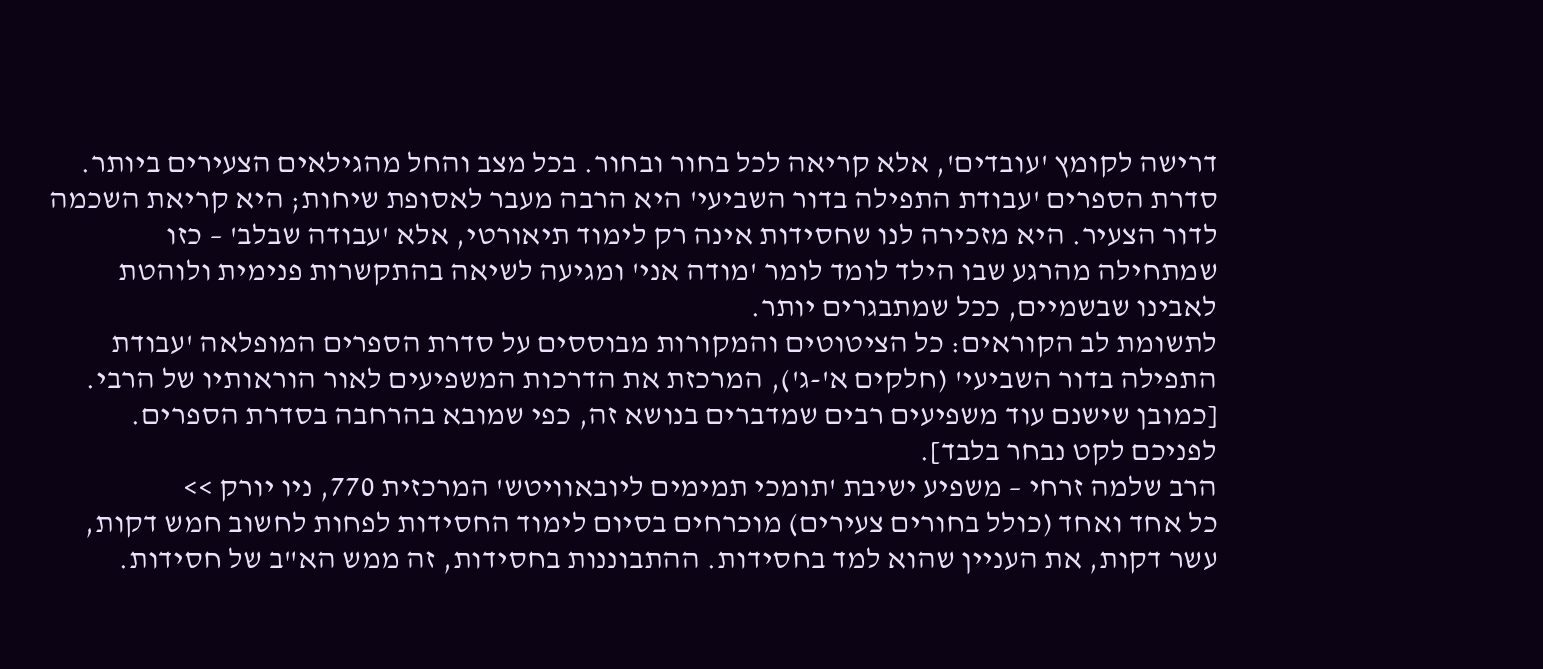דרישה לקומץ 'עובדים', אלא קריאה לכל בחור ובחור. בכל מצב והחל מהגילאים הצעירים ביותר.
סדרת הספרים 'עבודת התפילה בדור השביעי' היא הרבה מעבר לאסופת שיחות; היא קריאת השכמה לדור הצעיר. היא מזכירה לנו שחסידות אינה רק לימוד תיאורטי, אלא 'עבודה שבלב' – כזו שמתחילה מהרגע שבו הילד לומד לומר 'מודה אני' ומגיעה לשיאה בהתקשרות פנימית ולוהטת לאבינו שבשמיים, ככל שמתבגרים יותר.
לתשומת לב הקוראים: כל הציטוטים והמקורות מבוססים על סדרת הספרים המופלאה 'עבודת התפילה בדור השביעי' (חלקים א'-ג'), המרכזת את הדרכות המשפיעים לאור הוראותיו של הרבי. [כמובן שישנם עוד משפיעים רבים שמדברים בנושא זה, כפי שמובא בהרחבה בסדרת הספרים. לפניכם לקט נבחר בלבד].
הרב שלמה זרחי – משפיע ישיבת 'תומכי תמימים ליובאוויטש' המרכזית 770, ניו יורק >>
כל אחד ואחד (כולל בחורים צעירים) מוכרחים בסיום לימוד החסידות לפחות לחשוב חמש דקות, עשר דקות, את העניין שהוא למד בחסידות. ההתבוננות בחסידות, זה ממש הא"ב של חסידות.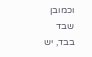וכמובן שבד בבד, יש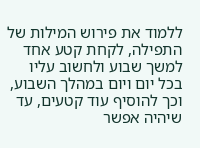ללמוד את פירוש המילות של התפילה, לקחת קטע אחד למשך שבוע ולחשוב עליו בכל יום ויום במהלך השבוע, וכך להוסיף עוד קטעים, עד שיהיה אפשר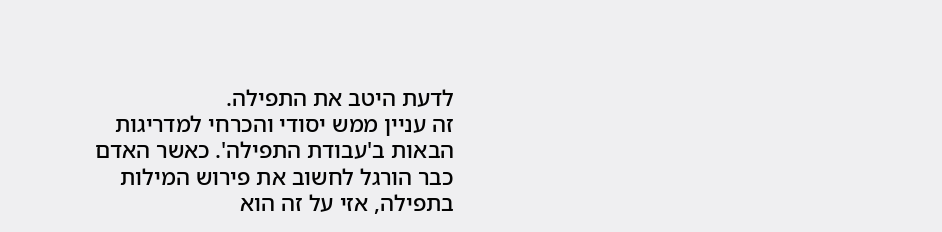לדעת היטב את התפילה.
זה עניין ממש יסודי והכרחי למדריגות הבאות ב'עבודת התפילה'. כאשר האדם כבר הורגל לחשוב את פירוש המילות בתפילה, אזי על זה הוא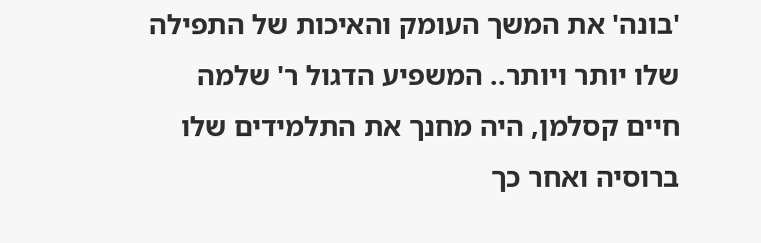'בונה' את המשך העומק והאיכות של התפילה שלו יותר ויותר.. המשפיע הדגול ר' שלמה חיים קסלמן, היה מחנך את התלמידים שלו ברוסיה ואחר כך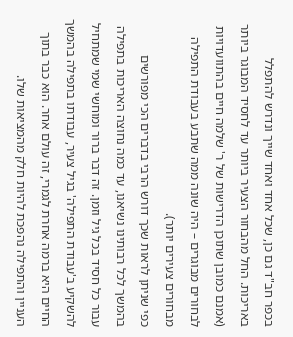בכפר חב"ד גם כן, שכל אחד ואחד שייך ונדרש להתפלל באריכות. החל מהבחור הצעיר ביותר עד לחסיד המבוגר ביותר (אמנם כמובן שתוכן הדרישות של ר' שלמה חיים בהתוועדויות לבחורים מבוגרים – היה שונה ממה שתבע בעבודת התפילה מבחורים צעירים יותר).
כפי שניתן לראות שכך דורש הרבי בדברים הכי מפורשים בהמשך לכל רבותינו נשיאנו, עד כמה נחוצה האריכות בתפילה עבור כל חסיד בכל גיל וזמן. זה דבר ברור ומוחשי שמי שמתחיל להשקיע ב'עבודת התפילה' בגיל צעיר, עבודתו בתפילה בהמשך החיים היא ברמה אחרת לגמרי, זה עולם אחר. הוא כבר בתוך העניין והתפילה נהפכת להיות חלק מהמציאות שלו.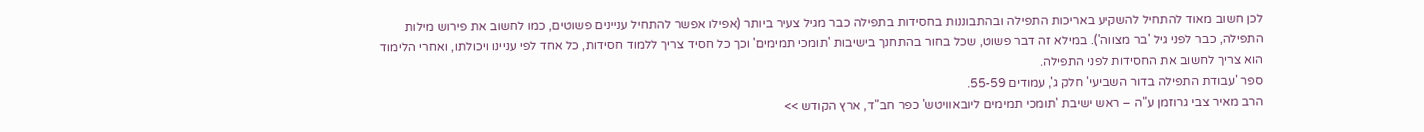לכן חשוב מאוד להתחיל להשקיע באריכות התפילה ובהתבוננות בחסידות בתפילה כבר מגיל צעיר ביותר (אפילו אפשר להתחיל עניינים פשוטים, כמו לחשוב את פירוש מילות התפילה, כבר לפני גיל 'בר מצווה'). במילא זה דבר פשוט, שכל בחור בהתחנך בישיבות 'תומכי תמימים' וכך כל חסיד צריך ללמוד חסידות, כל אחד לפי עניינו ויכולתו, ואחרי הלימוד הוא צריך לחשוב את החסידות לפני התפילה.
ספר 'עבודת התפילה בדור השביעי' חלק ג', עמודים 55-59.
הרב מאיר צבי גרוזמן ע"ה – ראש ישיבת 'תומכי תמימים ליובאוויטש' כפר חב"ד, ארץ הקודש >>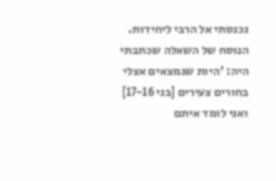נכנסתי אל הרבי ליחידות. הנוסח של השאלה שכתבתי היה: 'היות שנמצאים אצלי בחורים צעירים [בני 17-16] ואני לומד איתם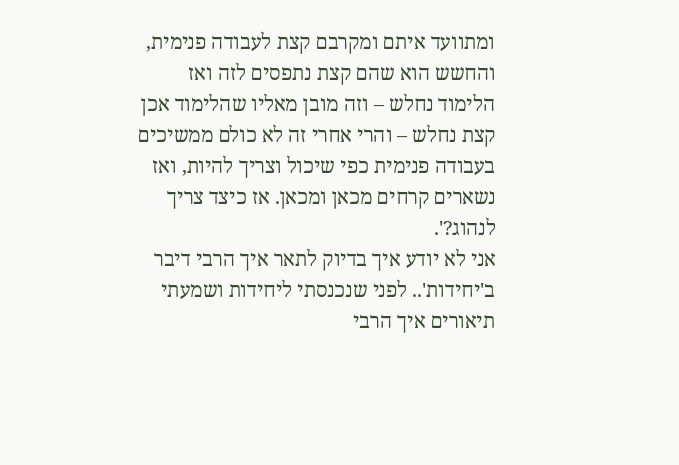ומתוועד איתם ומקרבם קצת לעבודה פנימית, והחשש הוא שהם קצת נתפסים לזה ואז הלימוד נחלש – וזה מובן מאליו שהלימוד אכן קצת נחלש – והרי אחרי זה לא כולם ממשיכים בעבודה פנימית כפי שיכול וצריך להיות, ואז נשארים קרחים מכאן ומכאן. אז כיצד צריך לנהוג?'.
אני לא יודע איך בדיוק לתאר איך הרבי דיבר ב'יחידות'.. לפני שנכנסתי ליחידות ושמעתי תיאורים איך הרבי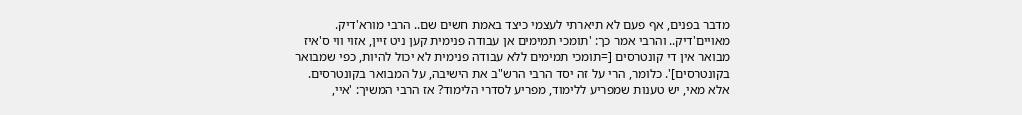מדבר בפנים, אף פעם לא תיארתי לעצמי כיצד באמת חשים שם.. הרבי מורא'דיק. מאויים'דיק.. והרבי אמר כך: 'תומכי תמימים אן עבודה פנימית קען ניט זיין, אזוי ווי ס'איז מבואר אין די קונטרסים [=תומכי תמימים ללא עבודה פנימית לא יכול להיות, כפי שמבואר בקונטרסים]'. כלומר, הרי על זה יסד הרבי הרש"ב את הישיבה, על המבואר בקונטרסים.
אלא מאי, יש טענות שמפריע ללימוד, מפריע לסדרי הלימוד? אז הרבי המשיך: 'איי,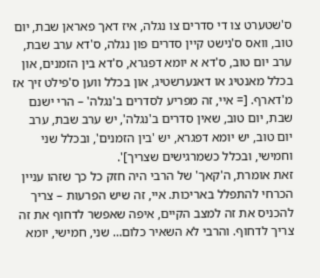ס'שטערט צו די סדרים צו נגלה, איז דאך פאראן שבת, יום טוב, וואס ס'נישט קיין סדרים פון נגלה, ס'דא ערב שבת, ערב יום טוב, ס'דא א יומא דפגרא, ס'דא בין הזמנים, און בכלל מאנטיג או דאנערשטיג, און בכלל ווען ס'פילט זיך אז מ'דארף. [= איי, זה מפריע לסדרים ב'נגלה' – הרי ישנם שבת, יום טוב, שאין סדרים ב'נגלה', יש ערב שבת, ערב יום טוב, יש יומא דפגרא, יש 'בין הזמנים', ובכלל שני וחמישי, ובכלל כשמרגישים שצריך]'.
זאת אומרת, ה'קאך' של הרבי היה חזק כל כך שזהו עניין הכרחי להתפלל באריכות. איי, זה שיש הפרעות – צריך להכניס את זה למצב הקיים, איפה שאפשר לדחוף את זה צריך לדחוף. והרבי לא השאיר כלום… שני, חמישי, יומא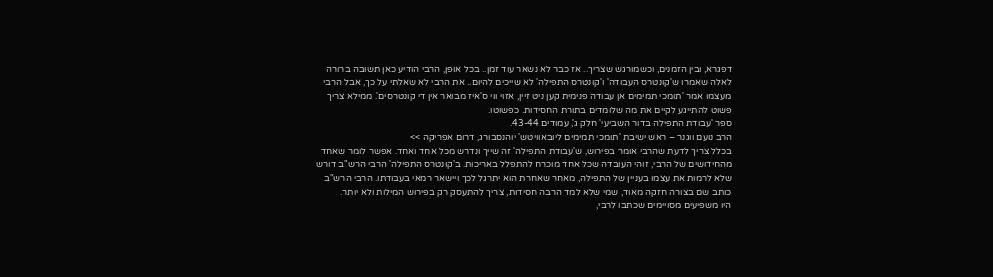דפגרא, ובין הזמנים, וכשמורגש שצריך.. אז כבר לא נשאר עוד זמן.. בכל אופן, הרבי הודיע כאן תשובה ברורה לאלה שאמרו ש'קונטרס העבודה' ו'קונטרס התפילה' לא שייכים להיום.. את הרבי לא שאלתי על כך, אבל הרבי מעצמו אמר 'תומכי תמימים אן עבודה פנימית קען ניט זיין, אזוי ווי ס'איז מבואר אין די קונטרסים'. ממילא צריך פשוט להתייגע לקיים את מה שלומדים בתורת החסידות. כפשוטו.
ספר 'עבודת התפילה בדור השביעי' חלק ג', עמודים 43-44.
הרב נועם ווגנר – ראש ישיבת 'תומכי תמימים ליובאוויטש' יוהנסבורג, דרום אפריקה >>
בכלל צריך לדעת שהרבי אומר בפירוש, ש'עבודת התפילה' זה שייך ונדרש מכל אחד ואחד. אפשר לומר שאחד מהחידושים של הרבי, זוהי העובדה שכל אחד מוכרח להתפלל באריכות. ב'קונטרס התפילה' הרבי הרש"ב דורש שלא לרמות את עצמו בעניין של התפילה, מאחר שאחרת הוא יתרגל לכך ויישאר רמאי בעבודתו. הרבי הרש"ב כותב שם בצורה חזקה מאוד, שמי שלא למד הרבה חסידות, צריך להתעסק רק בפירוש המילות ולא יותר.
היו משפיעים מסויימים שכתבו לרבי,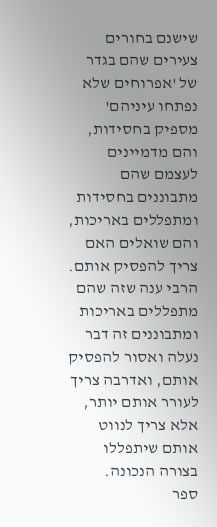שישנם בחורים צעירים שהם בגדר של 'אפרוחים שלא נפתחו עיניהם' מספיק בחסידות, והם מדמיינים לעצמם שהם מתבוננים בחסידות ומתפללים באריכות, והם שואלים האם צריך להפסיק אותם. הרבי ענה שזה שהם מתפללים באריכות ומתבוננים זה דבר נעלה ואסור להפסיק אותם, ואדרבה צריך לעורר אותם יותר, אלא צריך לנווט אותם שיתפללו בצורה הנכונה.
ספר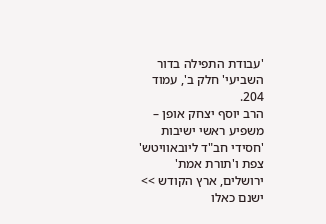'עבודת התפילה בדור השביעי' חלק ב', עמוד 204.
הרב יוסף יצחק אופן – משפיע ראשי ישיבות 'חסידי חב"ד ליובאוויטש' צפת ו'תורת אמת' ירושלים, ארץ הקודש >>
ישנם כאלו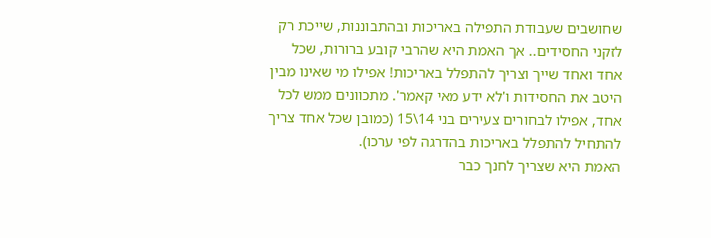שחושבים שעבודת התפילה באריכות ובהתבוננות, שייכת רק לזקני החסידים.. אך האמת היא שהרבי קובע ברורות, שכל אחד ואחד שייך וצריך להתפלל באריכות! אפילו מי שאינו מבין היטב את החסידות ו'לא ידע מאי קאמר'. מתכוונים ממש לכל אחד, אפילו לבחורים צעירים בני 14\15 (כמובן שכל אחד צריך להתחיל להתפלל באריכות בהדרגה לפי ערכו).
האמת היא שצריך לחנך כבר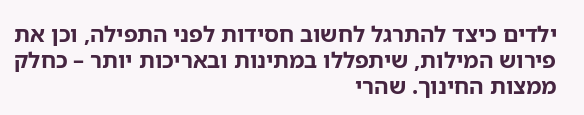ילדים כיצד להתרגל לחשוב חסידות לפני התפילה, וכן את פירוש המילות, שיתפללו במתינות ובאריכות יותר – כחלק ממצות החינוך. שהרי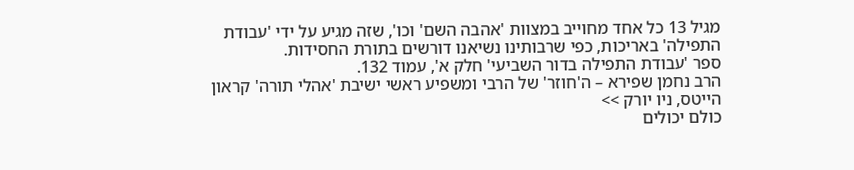מגיל 13 כל אחד מחוייב במצוות 'אהבה השם' וכו', שזה מגיע על ידי 'עבודת התפילה' באריכות, כפי שרבותינו נשיאנו דורשים בתורת החסידות.
ספר 'עבודת התפילה בדור השביעי' חלק א', עמוד 132.
הרב נחמן שפירא – ה'חוזר' של הרבי ומשפיע ראשי ישיבת 'אהלי תורה' קראון הייטס, ניו יורק >>
כולם יכולים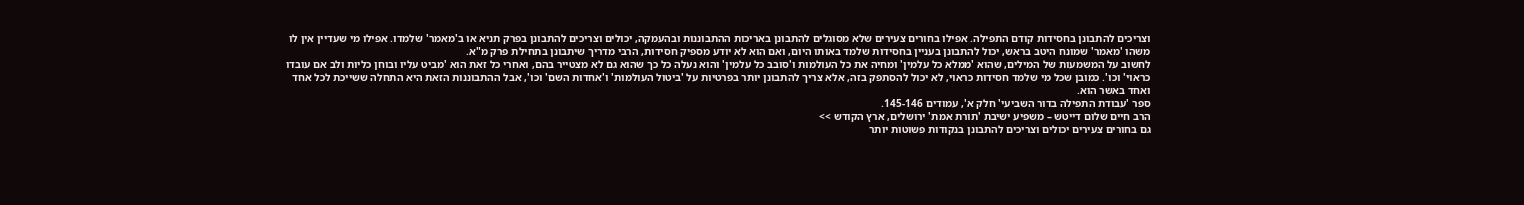וצריכים להתבונן בחסידות קודם התפילה. אפילו בחורים צעירים שלא מסוגלים להתבונן באריכות ההתבוננות ובהעמקה, יכולים וצריכים להתבונן בפרק תניא או ב'מאמר' שלמדו. אפילו מי שעדיין אין לו משהו 'מאמר' שמונח היטב בראש, יכול להתבונן בעניין בחסידות שלמד באותו היום, ואם הוא לא יודע מספיק חסידות, הרבי מדריך שיתבונן בתחילת פרק מ"א.
לחשוב על המשמעות של המילים, שהוא 'ממלא כל עלמין' ומחיה את כל העולמות ו'סובב כל עלמין' והוא נעלה כל כך שהוא גם לא מצטייר בהם, ואחרי כל זאת הוא 'מביט עליו ובוחן כליות ולב אם עובדו כראוי' וכו'. כמובן שכל מי שלמד חסידות כראוי, לא יכול להסתפק בזה, אלא צריך להתבונן יותר בפרטיות על 'ביטול העולמות' ו'אחדות השם' וכו', אבל ההתבוננות הזאת היא התחלה ששייכת לכל אחד ואחד באשר הוא.
ספר 'עבודת התפילה בדור השביעי' חלק א', עמודים 145-146.
הרב חיים שלום דייטש – משפיע ישיבת 'תורת אמת' ירושלים, ארץ הקודש >>
גם בחורים צעירים יכולים וצריכים להתבונן בנקודות פשוטות יותר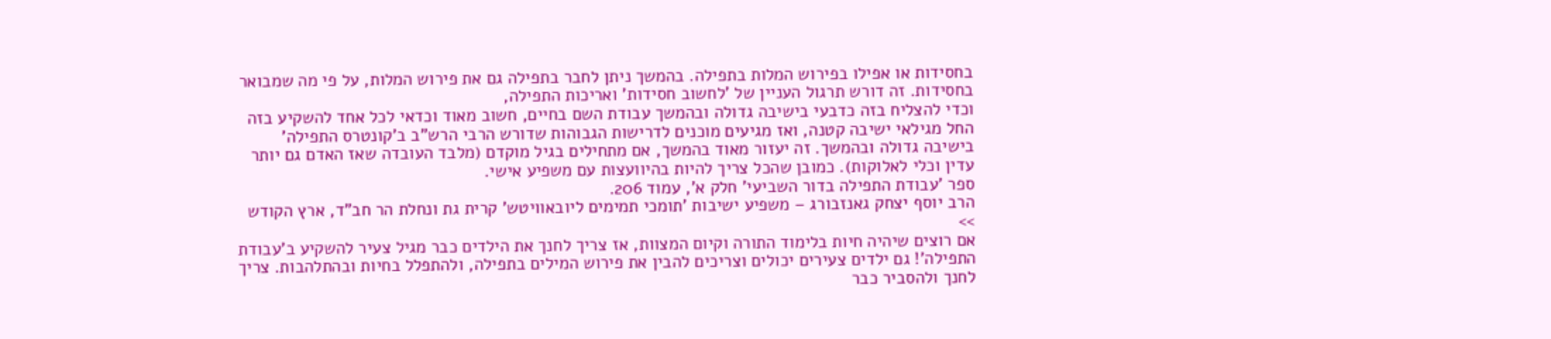בחסידות או אפילו בפירוש המלות בתפילה. בהמשך ניתן לחבר בתפילה גם את פירוש המלות, על פי מה שמבואר בחסידות. זה דורש תרגול העניין של 'לחשוב חסידות' ואריכות התפילה,
וכדי להצליח בזה כדבעי בישיבה גדולה ובהמשך עבודת השם בחיים, חשוב מאוד וכדאי לכל אחד להשקיע בזה החל מגילאי ישיבה קטנה, ואז מגיעים מוכנים לדרישות הגבוהות שדורש הרבי הרש"ב ב'קונטרס התפילה' בישיבה גדולה ובהמשך. זה יעזור מאוד בהמשך, אם מתחילים בגיל מוקדם (מלבד העובדה שאז האדם גם יותר עדין וכלי לאלוקות). כמובן שהכל צריך להיות בהיוועצות עם משפיע אישי.
ספר 'עבודת התפילה בדור השביעי' חלק א', עמוד 206.
הרב יוסף יצחק גאנזבורג – משפיע ישיבות 'תומכי תמימים ליובאוויטש' קרית גת ונחלת הר חב"ד, ארץ הקודש >>
אם רוצים שיהיה חיות בלימוד התורה וקיום המצוות, אז צריך לחנך את הילדים כבר מגיל צעיר להשקיע ב'עבודת התפילה'! גם ילדים צעירים יכולים וצריכים להבין את פירוש המילים בתפילה, ולהתפלל בחיות ובהתלהבות. צריך לחנך ולהסביר כבר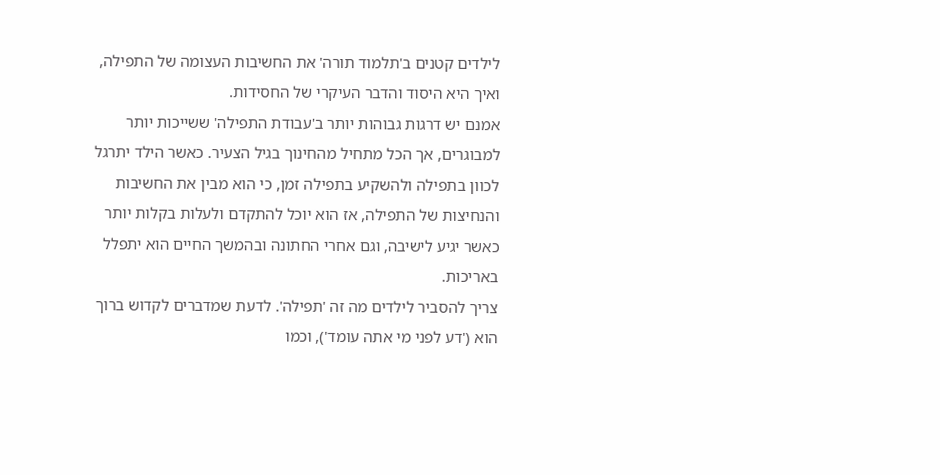לילדים קטנים ב'תלמוד תורה' את החשיבות העצומה של התפילה, ואיך היא היסוד והדבר העיקרי של החסידות.
אמנם יש דרגות גבוהות יותר ב'עבודת התפילה' ששייכות יותר למבוגרים, אך הכל מתחיל מהחינוך בגיל הצעיר. כאשר הילד יתרגל לכוון בתפילה ולהשקיע בתפילה זמן, כי הוא מבין את החשיבות והנחיצות של התפילה, אז הוא יוכל להתקדם ולעלות בקלות יותר כאשר יגיע לישיבה, וגם אחרי החתונה ובהמשך החיים הוא יתפלל באריכות.
צריך להסביר לילדים מה זה 'תפילה'. לדעת שמדברים לקדוש ברוך הוא ('דע לפני מי אתה עומד'), וכמו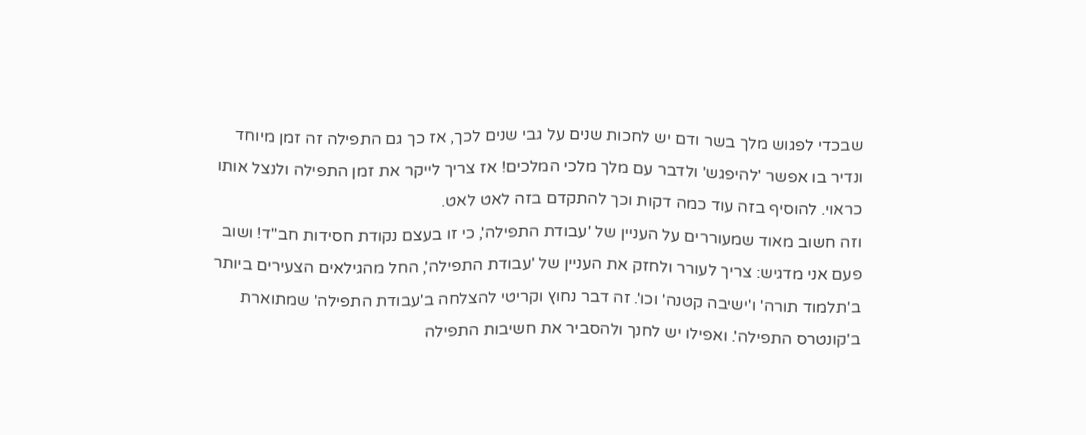שבכדי לפגוש מלך בשר ודם יש לחכות שנים על גבי שנים לכך, אז כך גם התפילה זה זמן מיוחד ונדיר בו אפשר 'להיפגש' ולדבר עם מלך מלכי המלכים! אז צריך לייקר את זמן התפילה ולנצל אותו כראוי. להוסיף בזה עוד כמה דקות וכך להתקדם בזה לאט לאט.
וזה חשוב מאוד שמעוררים על העניין של 'עבודת התפילה', כי זו בעצם נקודת חסידות חב"ד! ושוב פעם אני מדגיש: צריך לעורר ולחזק את העניין של 'עבודת התפילה', החל מהגילאים הצעירים ביותר ב'תלמוד תורה' ו'ישיבה קטנה' וכו'. זה דבר נחוץ וקריטי להצלחה ב'עבודת התפילה' שמתוארת ב'קונטרס התפילה'. ואפילו יש לחנך ולהסביר את חשיבות התפילה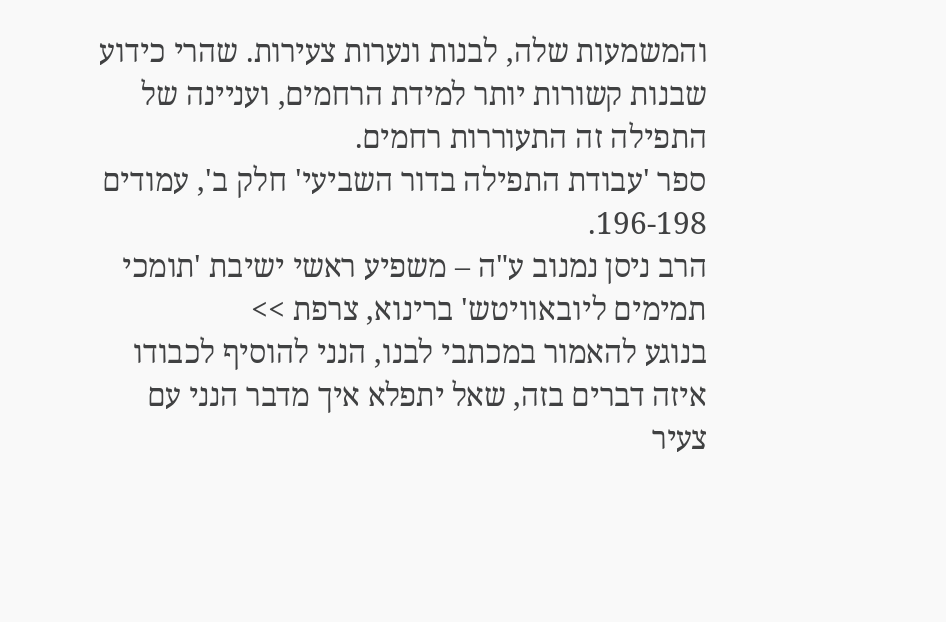והמשמעות שלה, לבנות ונערות צעירות. שהרי כידוע שבנות קשורות יותר למידת הרחמים, ועניינה של התפילה זה התעוררות רחמים.
ספר 'עבודת התפילה בדור השביעי' חלק ב', עמודים 196-198.
הרב ניסן נמנוב ע"ה – משפיע ראשי ישיבת 'תומכי תמימים ליובאוויטש' ברינוא, צרפת >>
בנוגע להאמור במכתבי לבנו, הנני להוסיף לכבודו איזה דברים בזה, שאל יתפלא איך מדבר הנני עם צעיר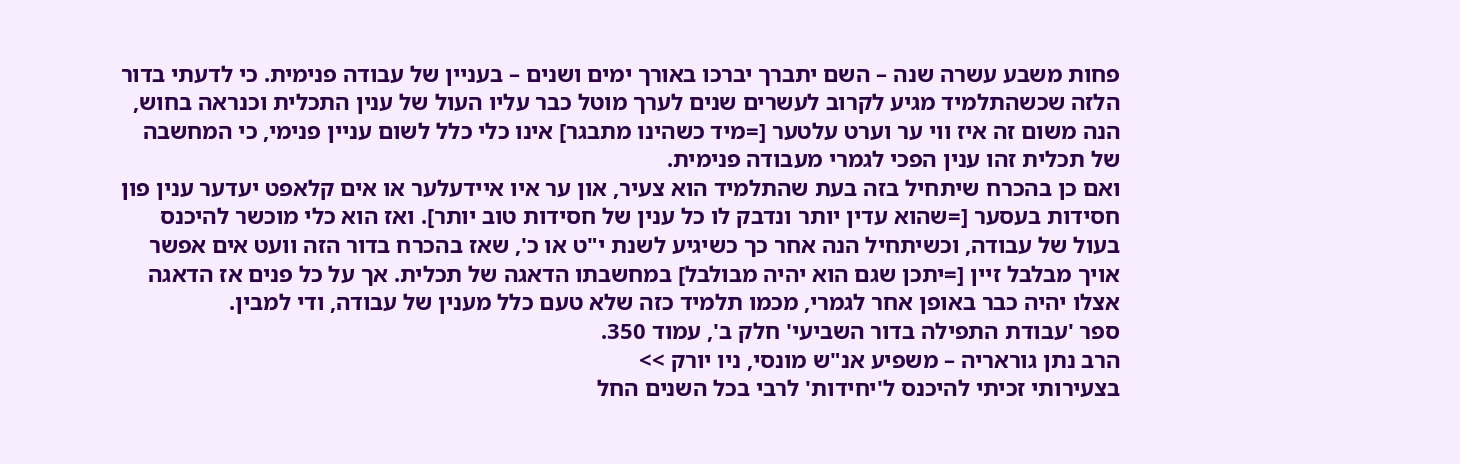פחות משבע עשרה שנה – השם יתברך יברכו באורך ימים ושנים – בעניין של עבודה פנימית. כי לדעתי בדור הלזה שכשהתלמיד מגיע לקרוב לעשרים שנים לערך מוטל כבר עליו העול של ענין התכלית וכנראה בחוש, הנה משום זה איז ווי ער וערט עלטער [=מיד כשהינו מתבגר] אינו כלי כלל לשום עניין פנימי, כי המחשבה של תכלית זהו ענין הפכי לגמרי מעבודה פנימית.
ואם כן בהכרח שיתחיל בזה בעת שהתלמיד הוא צעיר, און ער איו איידעלער או אים קלאפט יעדער ענין פון חסידות בעסער [=שהוא עדין יותר ונדבק לו כל ענין של חסידות טוב יותר]. ואז הוא כלי מוכשר להיכנס בעול של עבודה, וכשיתחיל הנה אחר כך כשיגיע לשנת י"ט או כ', שאז בהכרח בדור הזה וועט אים אפשר אויך מבלבל זיין [=יתכן שגם הוא יהיה מבולבל] במחשבתו הדאגה של תכלית. אך על כל פנים אז הדאגה אצלו יהיה כבר באופן אחר לגמרי, מכמו תלמיד כזה שלא טעם כלל מענין של עבודה, ודי למבין.
ספר 'עבודת התפילה בדור השביעי' חלק ב', עמוד 350.
הרב נתן גוראריה – משפיע אנ"ש מונסי, ניו יורק >>
בצעירותי זכיתי להיכנס ל'יחידות' לרבי בכל השנים החל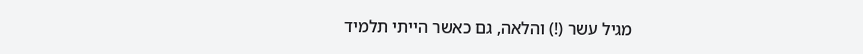מגיל עשר (!) והלאה, גם כאשר הייתי תלמיד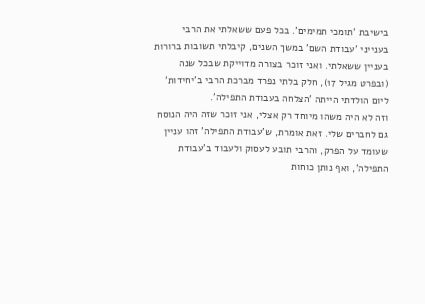בישיבת 'תומכי תמימים'. בכל פעם ששאלתי את הרבי בענייני 'עבודת השם' במשך השנים, קיבלתי תשובות ברורות בעניין ששאלתי. ואני זוכר בצורה מדוייקת שבכל שנה (ובפרט מגיל 17), חלק בלתי נפרד מברכת הרבי ב'יחידות' ליום הולדתי הייתה 'הצלחה בעבודת התפילה'.
וזה לא היה משהו מיוחד רק אצלי, אני זוכר שזה היה הנוסח גם לחברים שלי. זאת אומרת, ש'עבודת התפילה' זהו עניין שעומד על הפרק, והרבי תובע לעסוק ולעבוד ב'עבודת התפילה', ואף נותן כוחות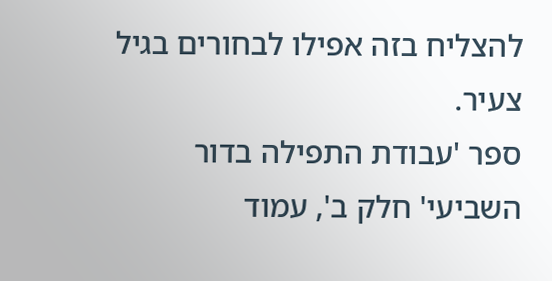להצליח בזה אפילו לבחורים בגיל צעיר.
ספר 'עבודת התפילה בדור השביעי' חלק ב', עמוד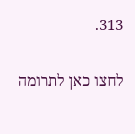313.

לחצו כאן לתרומה